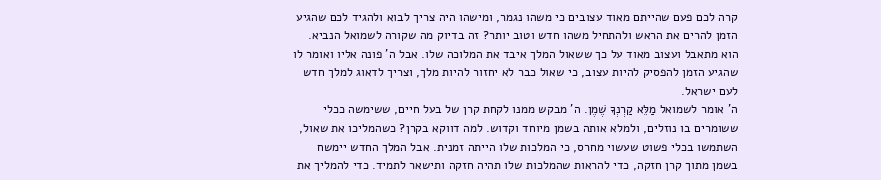קרה לכם פעם שהייתם מאוד עצובים כי משהו נגמר, ומישהו היה צריך לבוא ולהגיד לכם שהגיע הזמן להרים את הראש ולהתחיל משהו חדש וטוב יותר? זה בדיוק מה שקורה לשמואל הנביא. הוא מתאבל ועצוב מאוד על כך ששאול המלך איבד את המלוכה שלו. אבל ה' פונה אליו ואומר לו שהגיע הזמן להפסיק להיות עצוב, כי שאול כבר לא יחזור להיות מלך, וצריך לדאוג למלך חדש לעם ישראל.
ה' אומר לשמואל מַלֵּא קַרְנְךָ שֶׁמֶן. ה' מבקש ממנו לקחת קרן של בעל חיים, ששימשה ככלי ששומרים בו נוזלים, ולמלא אותה בשמן מיוחד וקדוש. למה דווקא בקרן? כשהמליכו את שאול, השתמשו בכלי פשוט שעשוי מחרס, כי המלכות שלו הייתה זמנית. אבל המלך החדש יימשח בשמן מתוך קרן חזקה, כדי להראות שהמלכות שלו תהיה חזקה ותישאר לתמיד. כדי להמליך את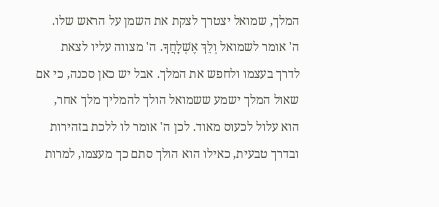המלך, שמואל יצטרך לצקת את השמן על הראש שלו.
ה' אומר לשמואל וְלֵךְ אֶשְׁלָחֲךָ. ה' מצווה עליו לצאת לדרך בעצמו ולחפש את המלך. אבל יש כאן סכנה, כי אם שאול המלך ישמע ששמואל הולך להמליך מלך אחר, הוא עלול לכעוס מאוד. לכן ה' אומר לו ללכת בזהירות ובדרך טבעית, כאילו הוא הולך סתם כך מעצמו, למרות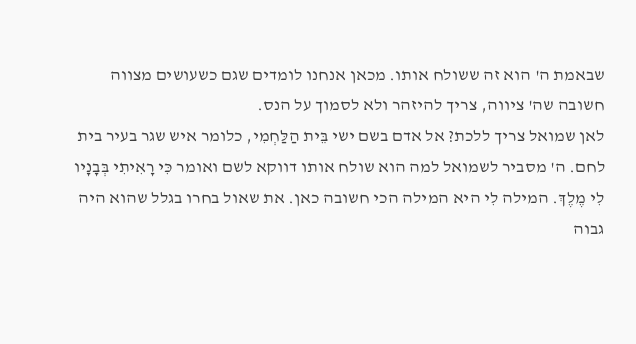שבאמת ה' הוא זה ששולח אותו. מכאן אנחנו לומדים שגם כשעושים מצווה חשובה שה' ציווה, צריך להיזהר ולא לסמוך על הנס.
לאן שמואל צריך ללכת? אל אדם בשם ישי בֵּית הַלַּחְמִי, כלומר איש שגר בעיר בית לחם. ה' מסביר לשמואל למה הוא שולח אותו דווקא לשם ואומר כִּי רָאִיתִי בְּבָנָיו לִי מֶלֶךְ. המילה לִי היא המילה הכי חשובה כאן. את שאול בחרו בגלל שהוא היה גבוה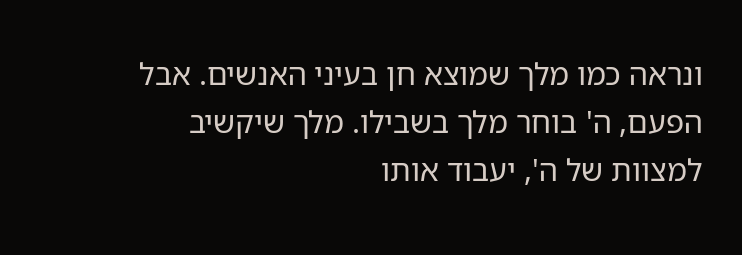ונראה כמו מלך שמוצא חן בעיני האנשים. אבל הפעם, ה' בוחר מלך בשבילו. מלך שיקשיב למצוות של ה', יעבוד אותו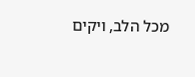מכל הלב, ויקים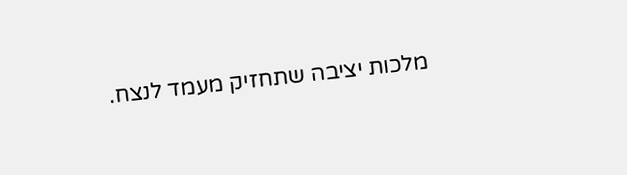מלכות יציבה שתחזיק מעמד לנצח.